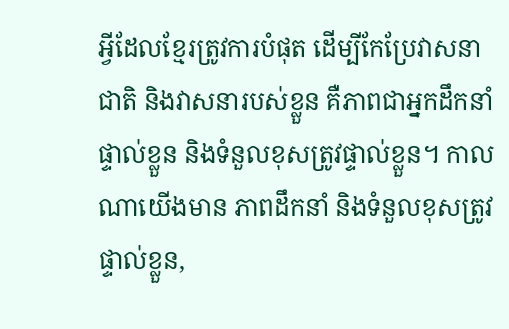អ្វីដែលខ្មែរត្រូវការបំផុត ដើម្បីកែប្រែវាសនាជាតិ និងវាសនារបស់ខ្លួន គឺភាពជាអ្នកដឹកនាំផ្ទាល់ខ្លួន និងទំនួលខុសត្រូវផ្ទាល់ខ្លួន។ កាលណាយើងមាន ភាពដឹកនាំ និងទំនួលខុសត្រូវផ្ទាល់ខ្លួន,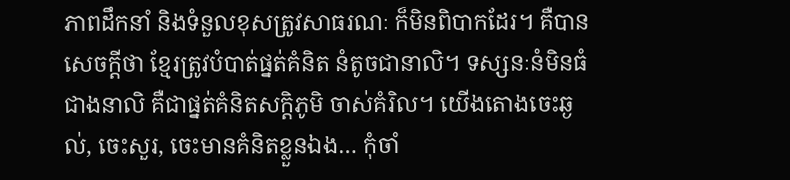ភាពដឹកនាំ និងទំនួលខុសត្រូវសាធរណៈ ក៏មិនពិបាកដែរ។ គឺបានសេចក្តីថា ខ្មែរត្រូវបំបាត់ផ្នត់គំនិត នំតូចជានាលិ។ ទស្សនៈនំមិនធំជាងនាលិ គឺជាផ្នត់គំនិតសក្តិភូមិ ចាស់គំរិល។ យើងតោងចេះឆ្ងល់, ចេះសួរ, ចេះមានគំនិតខ្លួនឯង… កុំចាំ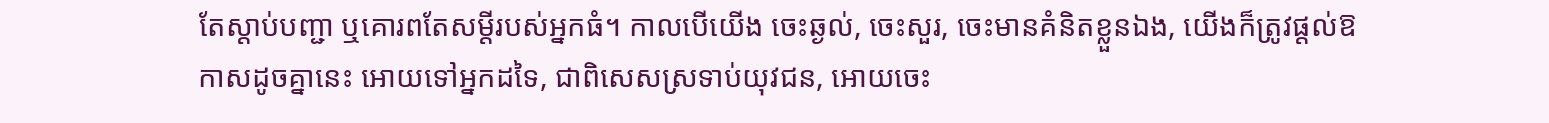តែស្តាប់បញ្ជា ឬគោរពតែសម្តីរបស់អ្នកធំ។ កាលបើយើង ចេះឆ្ងល់, ចេះសួរ, ចេះមានគំនិតខ្លួនឯង, យើងក៏ត្រូវផ្តល់ឱកាសដូចគ្នានេះ អោយទៅអ្នកដទៃ, ជាពិសេសស្រទាប់យុវជន, អោយចេះ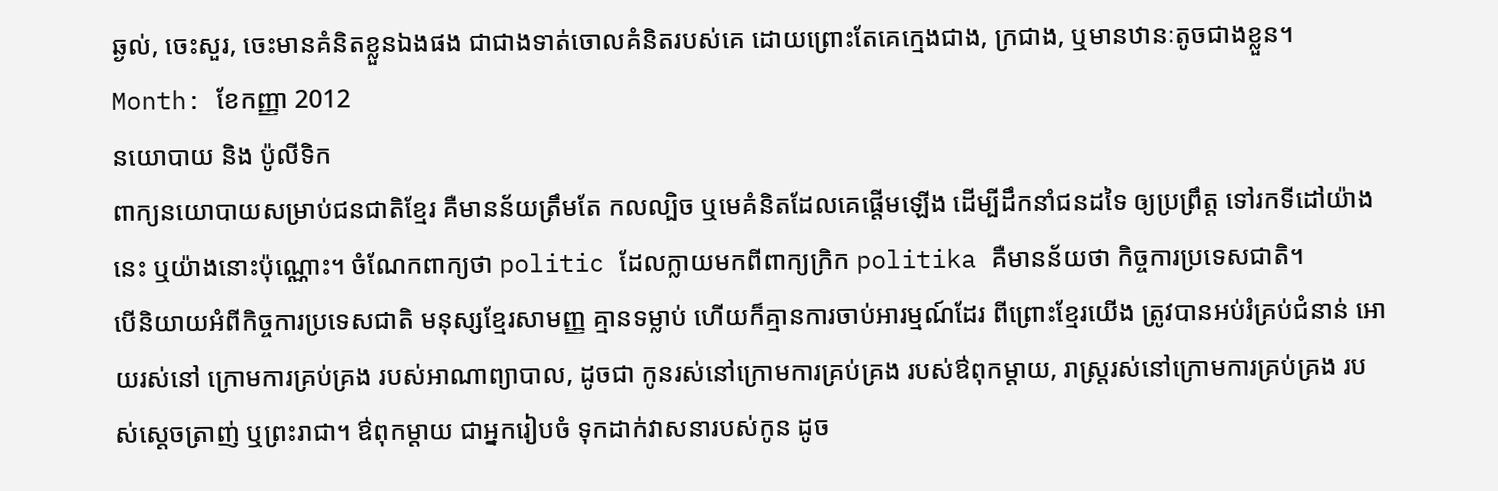ឆ្ងល់, ចេះសួរ, ចេះមានគំនិតខ្លួនឯងផង ជាជាងទាត់ចោលគំនិតរបស់គេ ដោយព្រោះតែគេក្មេងជាង, ក្រជាង, ឬមានឋានៈតូចជាងខ្លួន។
Month: ខែកញ្ញា 2012
នយោបាយ និង ប៉ូលីទិក
ពាក្យនយោបាយសម្រាប់ជនជាតិខ្មែរ គឺមានន័យត្រឹមតែ កលល្បិច ឬមេគំនិតដែលគេផ្ដើមឡើង ដើម្បីដឹកនាំជនដទៃ ឲ្យប្រព្រឹត្ត ទៅរកទីដៅយ៉ាងនេះ ឬយ៉ាងនោះប៉ុណ្ណោះ។ ចំណែកពាក្យថា politic ដែលក្លាយមកពីពាក្យក្រិក politika គឺមានន័យថា កិច្ចការប្រទេសជាតិ។
បើនិយាយអំពីកិច្ចការប្រទេសជាតិ មនុស្សខ្មែរសាមញ្ញ គ្មានទម្លាប់ ហើយក៏គ្មានការចាប់អារម្មណ៍ដែរ ពីព្រោះខ្មែរយើង ត្រូវបានអប់រំគ្រប់ជំនាន់ អោយរស់នៅ ក្រោមការគ្រប់គ្រង របស់អាណាព្យាបាល, ដូចជា កូនរស់នៅក្រោមការគ្រប់គ្រង របស់ឳពុកម្តាយ, រាស្ត្ររស់នៅក្រោមការគ្រប់គ្រង របស់ស្តេចត្រាញ់ ឬព្រះរាជា។ ឳពុកម្តាយ ជាអ្នករៀបចំ ទុកដាក់វាសនារបស់កូន ដូច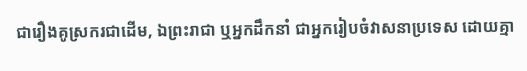ជារឿងគូស្រករជាដើម, ឯព្រះរាជា ឬអ្នកដឹកនាំ ជាអ្នករៀបចំវាសនាប្រទេស ដោយគ្មា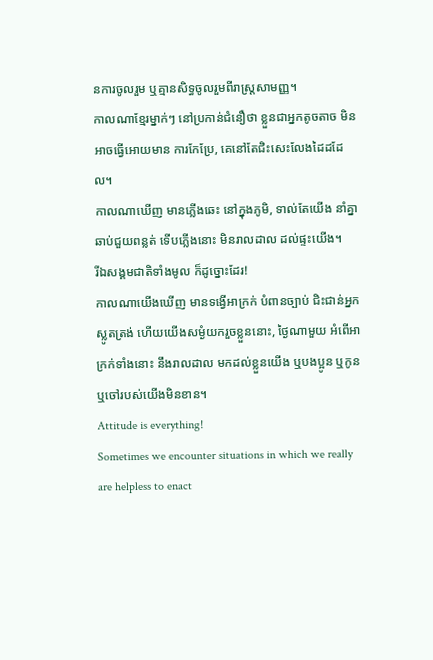នការចូលរួម ឬគ្មានសិទ្ធចូលរួមពីរាស្ត្រសាមញ្ញ។
កាលណាខ្មែរម្នាក់ៗ នៅប្រកាន់ជំនឿថា ខ្លួនជាអ្នកតូចតាច មិនអាចធ្វើអោយមាន ការកែប្រែ, គេនៅតែជិះសេះលែងដៃដដែល។
កាលណាឃើញ មានភ្លើងឆេះ នៅក្នុងភូមិ, ទាល់តែយើង នាំគ្នាឆាប់ជួយពន្លត់ ទើបភ្លើងនោះ មិនរាលដាល ដល់ផ្ទះយើង។
រីឯសង្គមជាតិទាំងមូល ក៏ដូច្នោះដែរ!
កាលណាយើងឃើញ មានទង្វើអាក្រក់ បំពានច្បាប់ ជិះជាន់អ្នកស្លូតត្រង់ ហើយយើងសម្ងំយករួចខ្លួននោះ, ថ្ងៃណាមួយ អំពើអាក្រក់ទាំងនោះ នឹងរាលដាល មកដល់ខ្លួនយើង ឬបងប្អូន ឬកូន ឬចៅរបស់យើងមិនខាន។
Attitude is everything!
Sometimes we encounter situations in which we really are helpless to enact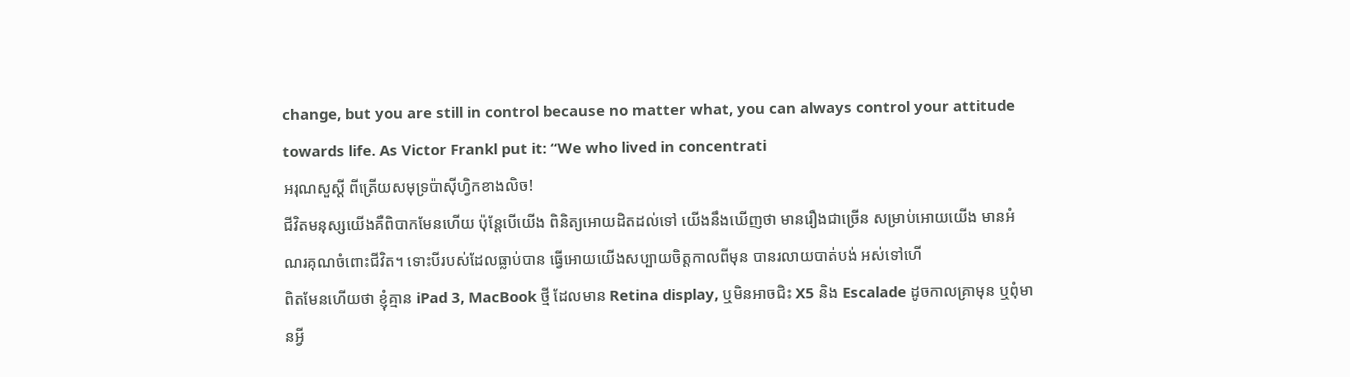change, but you are still in control because no matter what, you can always control your attitude towards life. As Victor Frankl put it: “We who lived in concentrati
អរុណសួស្តី ពីត្រើយសមុទ្រប៉ាស៊ីហ្វិកខាងលិច!
ជីវិតមនុស្សយើងគឺពិបាកមែនហើយ ប៉ុន្តែបើយើង ពិនិត្យអោយដិតដល់ទៅ យើងនឹងឃើញថា មានរឿងជាច្រើន សម្រាប់អោយយើង មានអំណរគុណចំពោះជីវិត។ ទោះបីរបស់ដែលធ្លាប់បាន ធ្វើអោយយើងសប្បាយចិត្តកាលពីមុន បានរលាយបាត់បង់ អស់ទៅហើ
ពិតមែនហើយថា ខ្ញុំគ្មាន iPad 3, MacBook ថ្មី ដែលមាន Retina display, ឬមិនអាចជិះ X5 និង Escalade ដូចកាលគ្រាមុន ឬពុំមានអ្វី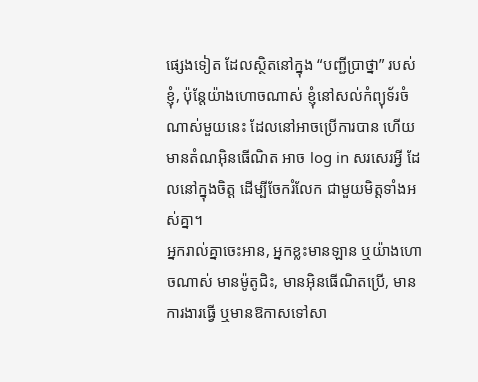ផ្សេងទៀត ដែលស្ថិតនៅក្នុង “បញ្ជីប្រាថ្នា” របស់ខ្ញុំ, ប៉ុន្តែយ៉ាងហោចណាស់ ខ្ញុំនៅសល់កំព្យុទ័រចំណាស់មួយនេះ ដែលនៅអាចប្រើការបាន ហើយមានតំណអ៊ិនធើណិត អាច log in សរសេរអ្វី ដែលនៅក្នុងចិត្ត ដើម្បីចែករំលែក ជាមួយមិត្តទាំងអស់គ្នា។
អ្នករាល់គ្នាចេះអាន, អ្នកខ្លះមានឡាន ឬយ៉ាងហោចណាស់ មានម៉ូតូជិះ, មានអ៊ិនធើណិតប្រើ, មានការងារធ្វើ ឬមានឱកាសទៅសា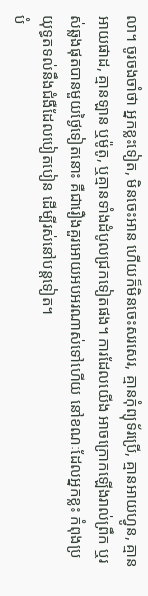លា។ ចូរចងចាំថា អ្នកខ្លះទៀត, មិនចេះអាន ហើយក៏មិនចេះសរសេរ, គ្មានកុំព្យុទ័រប្រើ, គ្មានអាយហ្វូន, គ្មានអាយផាដ, គ្មានឡាន ឬម៉ូតូ, ឬគ្មានទាំងដំបូលជ្រកទៀតផង។ ការដែលយើង អាចក្រោកឡើងរាល់ព្រឹក ឬរស់ឆ្លងផុតបានមួយថ្ងៃទៀតនោះ គឺជារឿងគួរអោយអបអរណាស់ទៅហើយ នៅខណៈដែលអ្នកខ្លះ កំពុងប្រយុទ្ធតទល់នឹងជំងឺដែលបៀតបៀន ដើម្បីរស់នៅបន្តទៀត។
បំ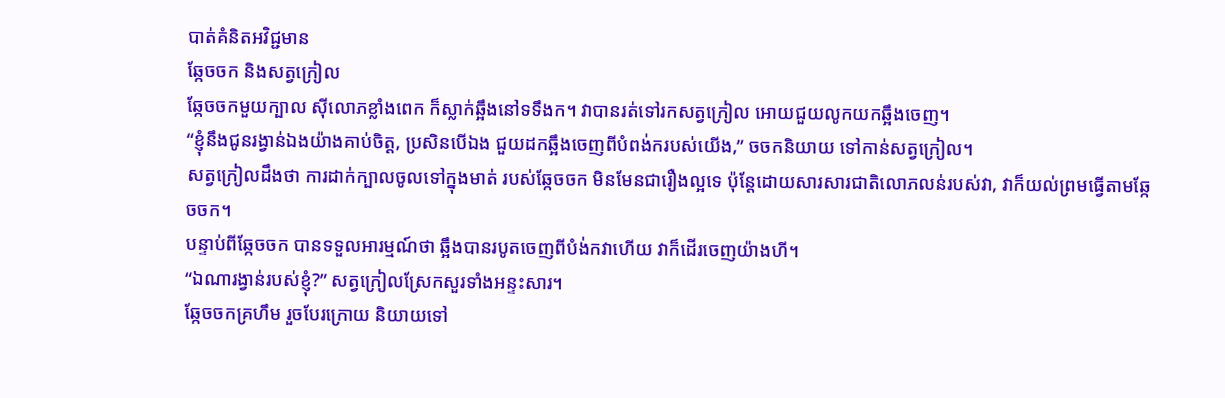បាត់គំនិតអវិជ្ជមាន
ឆ្កែចចក និងសត្វក្រៀល
ឆ្កែចចកមួយក្បាល ស៊ីលោភខ្លាំងពេក ក៏ស្លាក់ឆ្អឹងនៅទទឹងក។ វាបានរត់ទៅរកសត្វក្រៀល អោយជួយលូកយកឆ្អឹងចេញ។
“ខ្ញុំនឹងជូនរង្វាន់ឯងយ៉ាងគាប់ចិត្ត, ប្រសិនបើឯង ជួយដកឆ្អឹងចេញពីបំពង់ករបស់យើង,” ចចកនិយាយ ទៅកាន់សត្វក្រៀល។
សត្វក្រៀលដឹងថា ការដាក់ក្បាលចូលទៅក្នុងមាត់ របស់ឆ្កែចចក មិនមែនជារឿងល្អទេ ប៉ុន្តែដោយសារសារជាតិលោភលន់របស់វា, វាក៏យល់ព្រមធ្វើតាមឆ្កែចចក។
បន្ទាប់ពីឆ្កែចចក បានទទួលអារម្មណ៍ថា ឆ្អឹងបានរបូតចេញពីបំង់កវាហើយ វាក៏ដើរចេញយ៉ាងហី។
“ឯណារង្វាន់របស់ខ្ញុំ?” សត្វក្រៀលស្រែកសួរទាំងអន្ទះសារ។
ឆ្កែចចកគ្រហឹម រួចបែរក្រោយ និយាយទៅ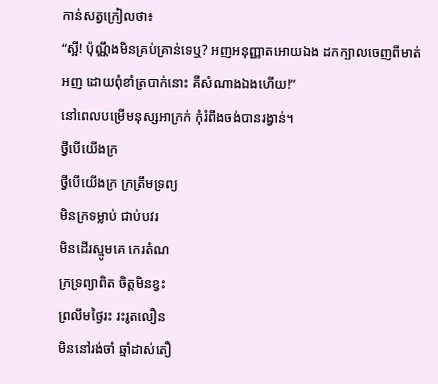កាន់សត្វក្រៀលថា៖
“ស្អី! ប៉ុណ្ណឹងមិនគ្រប់គ្រាន់ទេឬ? អញអនុញ្ញាតអោយឯង ដកក្បាលចេញពីមាត់អញ ដោយពុំខាំត្របាក់នោះ គឺសំណាងឯងហើយ!”
នៅពេលបម្រើមនុស្សអាក្រក់ កុំរំពឹងចង់បានរង្វាន់។
ថ្វីបើយើងក្រ
ថ្វីបើយើងក្រ ក្រត្រឹមទ្រព្យ
មិនក្រទម្លាប់ ជាប់បវរ
មិនដើរស្មូមគេ កេរតំណ
ក្រទ្រព្យាពិត ចិត្តមិនខ្វះ
ព្រលឹមថ្ងៃរះ រះរូតលឿន
មិននៅរង់ចាំ ឆ្មាំដាស់តឿ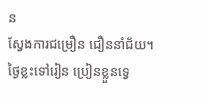ន
ស្វែងការជម្រឿន ជឿននាំជ័យ។
ថ្ងៃខ្លះទៅរៀន ប្រៀនខ្លួនទ្វេ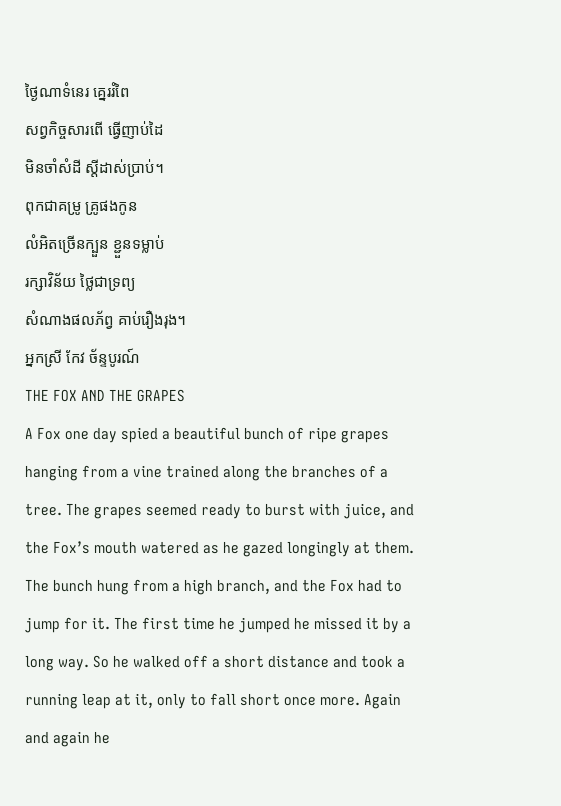ថ្ងៃណាទំនេរ គ្នេររំពៃ
សព្វកិច្ចសារពើ ធ្វើញាប់ដៃ
មិនចាំសំដី ស្តីដាស់ប្រាប់។
ពុកជាគម្រូ គ្រូផងកូន
លំអិតច្រើនក្បួន ខ្ជួនទម្លាប់
រក្សាវិន័យ ថ្លៃជាទ្រព្យ
សំណាងផលភ័ព្វ គាប់រឿងរុង។
អ្នកស្រី កែវ ច័ន្ទបូរណ៍
THE FOX AND THE GRAPES
A Fox one day spied a beautiful bunch of ripe grapes hanging from a vine trained along the branches of a tree. The grapes seemed ready to burst with juice, and the Fox’s mouth watered as he gazed longingly at them.
The bunch hung from a high branch, and the Fox had to jump for it. The first time he jumped he missed it by a long way. So he walked off a short distance and took a running leap at it, only to fall short once more. Again and again he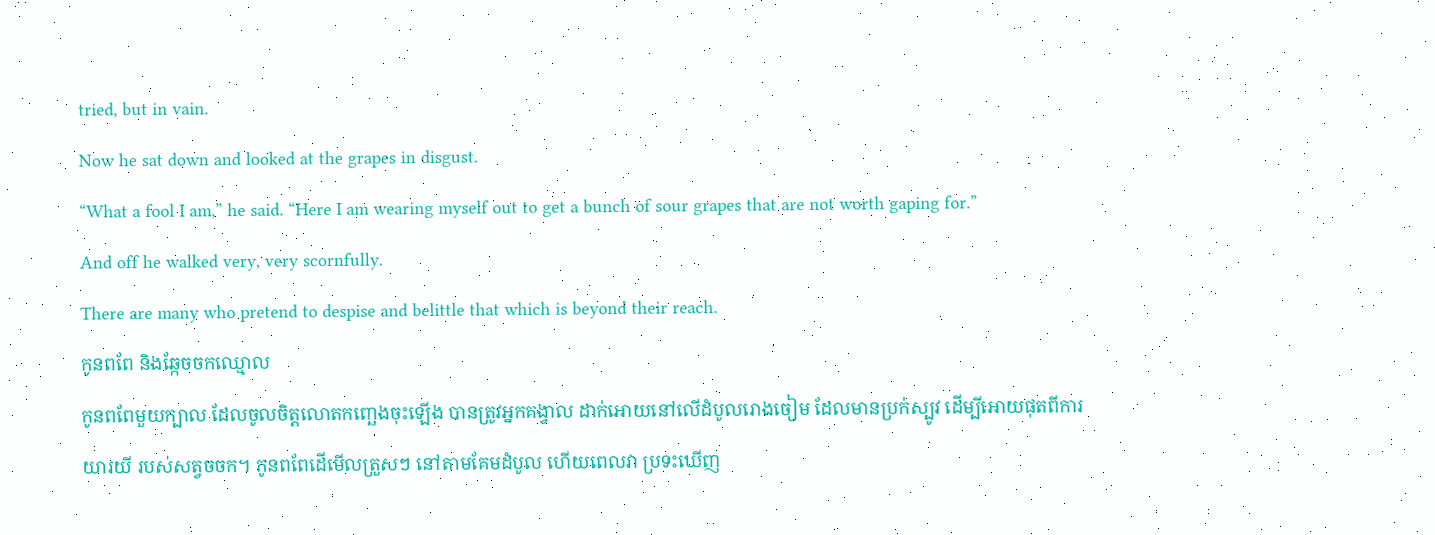tried, but in vain.
Now he sat down and looked at the grapes in disgust.
“What a fool I am,” he said. “Here I am wearing myself out to get a bunch of sour grapes that are not worth gaping for.”
And off he walked very, very scornfully.
There are many who pretend to despise and belittle that which is beyond their reach.
កូនពពែ និងឆ្កែចចកឈ្មោល
កូនពពែមួយក្បាល ដែលចូលចិត្តលោតកញ្ឆេងចុះឡើង បានត្រូវអ្នកគង្វាល ដាក់អោយនៅលើដំបូលរោងចៀម ដែលមានប្រក់ស្បូវ ដើម្បីអោយផុតពីការយារយី របស់សត្វចចក។ កូនពពែដើមើលត្រួសៗ នៅតាមគែមដំបូល ហើយពេលវា ប្រទះឃើញ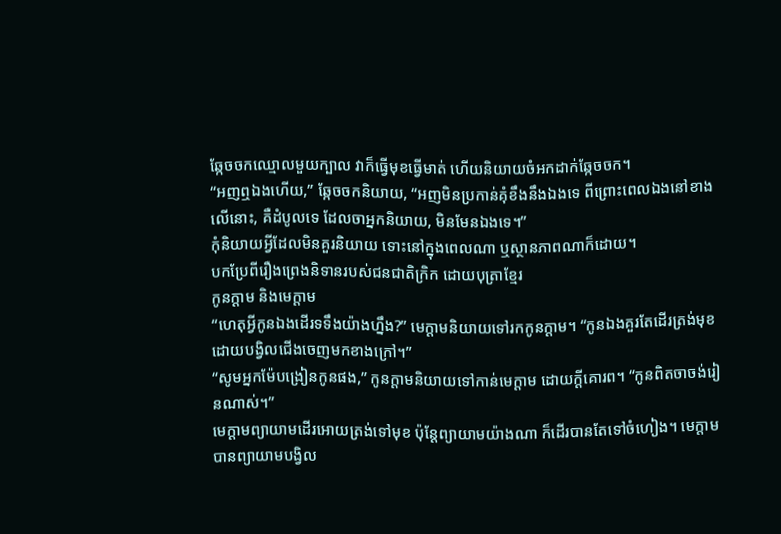ឆ្កែចចកឈ្មោលមួយក្បាល វាក៏ធ្វើមុខធ្វើមាត់ ហើយនិយាយចំអកដាក់ឆ្កែចចក។
“អញឮឯងហើយ,” ឆ្កែចចកនិយាយ, “អញមិនប្រកាន់គុំខឹងនឹងឯងទេ ពីព្រោះពេលឯងនៅខាងលើនោះ, គឺដំបូលទេ ដែលចាអ្នកនិយាយ, មិនមែនឯងទេ។”
កុំនិយាយអ្វីដែលមិនគួរនិយាយ ទោះនៅក្នុងពេលណា ឬស្ថានភាពណាក៏ដោយ។
បកប្រែពីរឿងព្រេងនិទានរបស់ជនជាតិក្រិក ដោយបុត្រាខ្មែរ
កូនក្តាម និងមេក្តាម
“ហេតុអ្វីកូនឯងដើរទទឹងយ៉ាងហ្នឹង?” មេក្តាមនិយាយទៅរកកូនក្តាម។ “កូនឯងគួរតែដើរត្រង់មុខ ដោយបង្វិលជើងចេញមកខាងក្រៅ។”
“សូមអ្នកម៉ែបង្រៀនកូនផង,” កូនក្តាមនិយាយទៅកាន់មេក្តាម ដោយក្តីគោរព។ “កូនពិតចាចង់រៀនណាស់។”
មេក្តាមព្យាយាមដើរអោយត្រង់ទៅមុខ ប៉ុន្តែព្យាយាមយ៉ាងណា ក៏ដើរបានតែទៅចំហៀង។ មេក្តាមបានព្យាយាមបង្វិល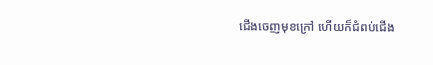ជើងចេញមុខក្រៅ ហើយក៏ជំពប់ជើង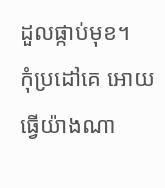ដួលផ្កាប់មុខ។
កុំប្រដៅគេ អោយធ្វើយ៉ាងណា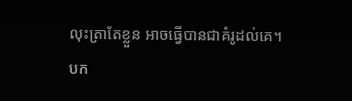លុះត្រាតែខ្លួន អាចធ្វើបានជាគំរូដល់គេ។
បក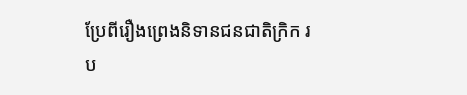ប្រែពីរឿងព្រេងនិទានជនជាតិក្រិក រប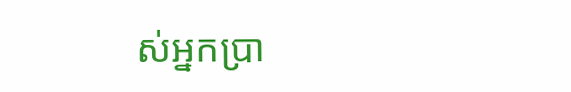ស់អ្នកប្រា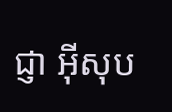ជ្ញា អ៊ីសុប